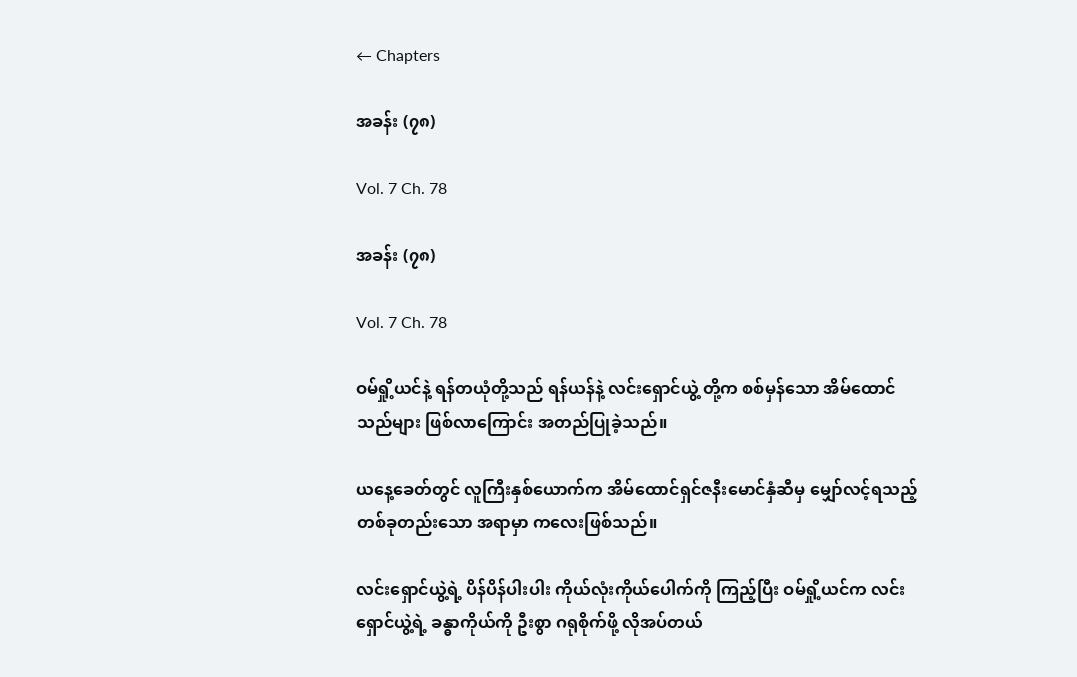← Chapters

အခန်း (၇၈)

Vol. 7 Ch. 78

အခန်း (၇၈)

Vol. 7 Ch. 78

ဝမ်ရှို့ယင်နဲ့ ရန်တယုံတို့သည် ရန်ယန်နဲ့ လင်းရှောင်ယွဲ့ တို့က စစ်မှန်သော အိမ်ထောင်သည်များ ဖြစ်လာကြောင်း အတည်ပြုခဲ့သည်။

ယနေ့ခေတ်တွင် လူကြီးနှစ်ယောက်က အိမ်ထောင်ရှင်ဇနီးမောင်နှံဆီမှ မျှော်လင့်ရသည့် တစ်ခုတည်းသော အရာမှာ ကလေးဖြစ်သည်။

လင်းရှောင်ယွဲ့ရဲ့ ပိန်ပိန်ပါးပါး ကိုယ်လုံးကိုယ်ပေါက်ကို ကြည့်ပြီး ဝမ်ရှို့ယင်က လင်းရှောင်ယွဲ့ရဲ့ ခန္ဓာကိုယ်ကို ဦးစွာ ဂရုစိုက်ဖို့ လိုအပ်တယ်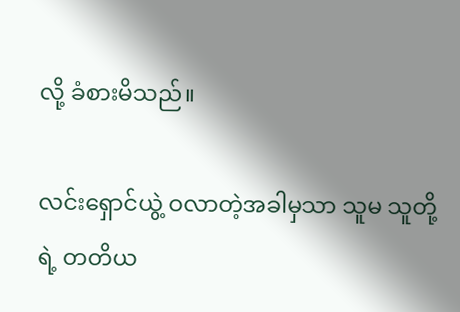လို့ ခံစားမိသည်။

လင်းရှောင်ယွဲ့ ဝလာတဲ့အခါမှသာ သူမ သူတို့ရဲ့ တတိယ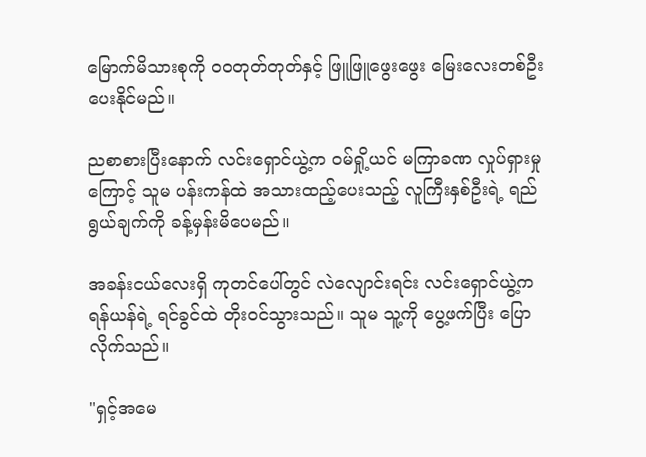မြောက်မိသားစုကို ဝဝတုတ်တုတ်နှင့် ဖြူဖြူဖွေးဖွေး မြေးလေးတစ်ဦး ပေးနိုင်မည်။

ညစာစားပြီးနောက် လင်းရှောင်ယွဲ့က ဝမ်ရှို့ယင် မကြာခဏ လှုပ်ရှားမှုကြောင့် သူမ ပန်းကန်ထဲ အသားထည့်ပေးသည့် လူကြီးနှစ်ဦးရဲ့ ရည်ရွယ်ချက်ကို ခန့်မှန်းမိပေမည်။

အခန်းငယ်လေးရှိ ကုတင်ပေါ်တွင် လဲလျောင်းရင်း လင်းရှောင်ယွဲ့က ရန်ယန်ရဲ့ ရင်ခွင်ထဲ တိုးဝင်သွားသည်။ သူမ သူ့ကို ပွေ့ဖက်ပြီး ပြောလိုက်သည်။

"ရှင့်အမေ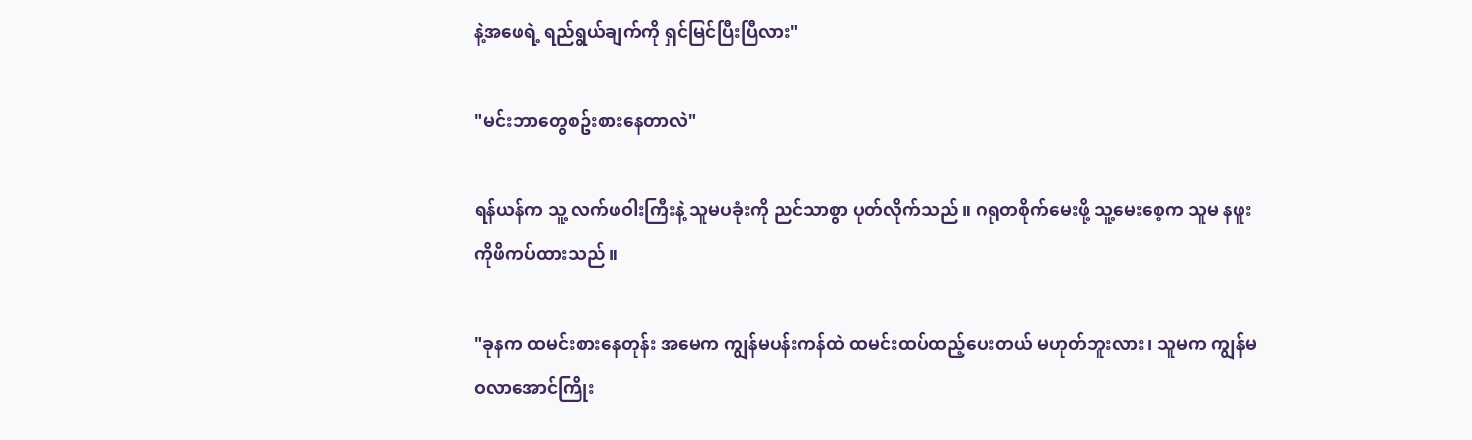နဲ့အဖေရဲ့ ရည်ရွယ်ချက်ကို ရှင်မြင်ပြီးပြီလား"

"မင်းဘာတွေစဥ်းစားနေတာလဲ"

ရန်ယန်က သူ့ လက်ဖဝါးကြီးနဲ့ သူမပခုံးကို ညင်သာစွာ ပုတ်လိုက်သည်။ ဂရုတစိုက်မေးဖို့ သူ့မေးစေ့က သူမ နဖူးကိုဖိကပ်ထားသည်။

"ခုနက ထမင်းစားနေတုန်း အမေက ကျွန်မပန်းကန်ထဲ ထမင်းထပ်ထည့်ပေးတယ် မဟုတ်ဘူးလား၊ သူမက ကျွန်မ ဝလာအောင်ကြိုး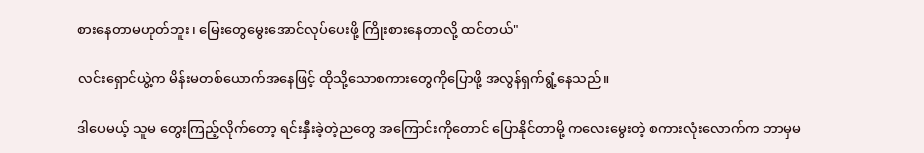စားနေတာမဟုတ်ဘူး၊ မြေးတွေမွေးအောင်လုပ်ပေးဖို့ ကြိုးစားနေတာလို့ ထင်တယ်"

လင်းရှောင်ယွဲ့က မိန်းမတစ်ယောက်အနေဖြင့် ထိုသို့သောစကားတွေကိုပြောဖို့ အလွန်ရှက်ရွံ့နေသည်။

ဒါပေမယ့် သူမ တွေးကြည့်လိုက်တော့ ရင်းနှီးခဲ့တဲ့ညတွေ အကြောင်းကိုတောင် ပြောနိုင်တာမို့ ကလေးမွေးတဲ့ စကားလုံးလောက်က ဘာမှမ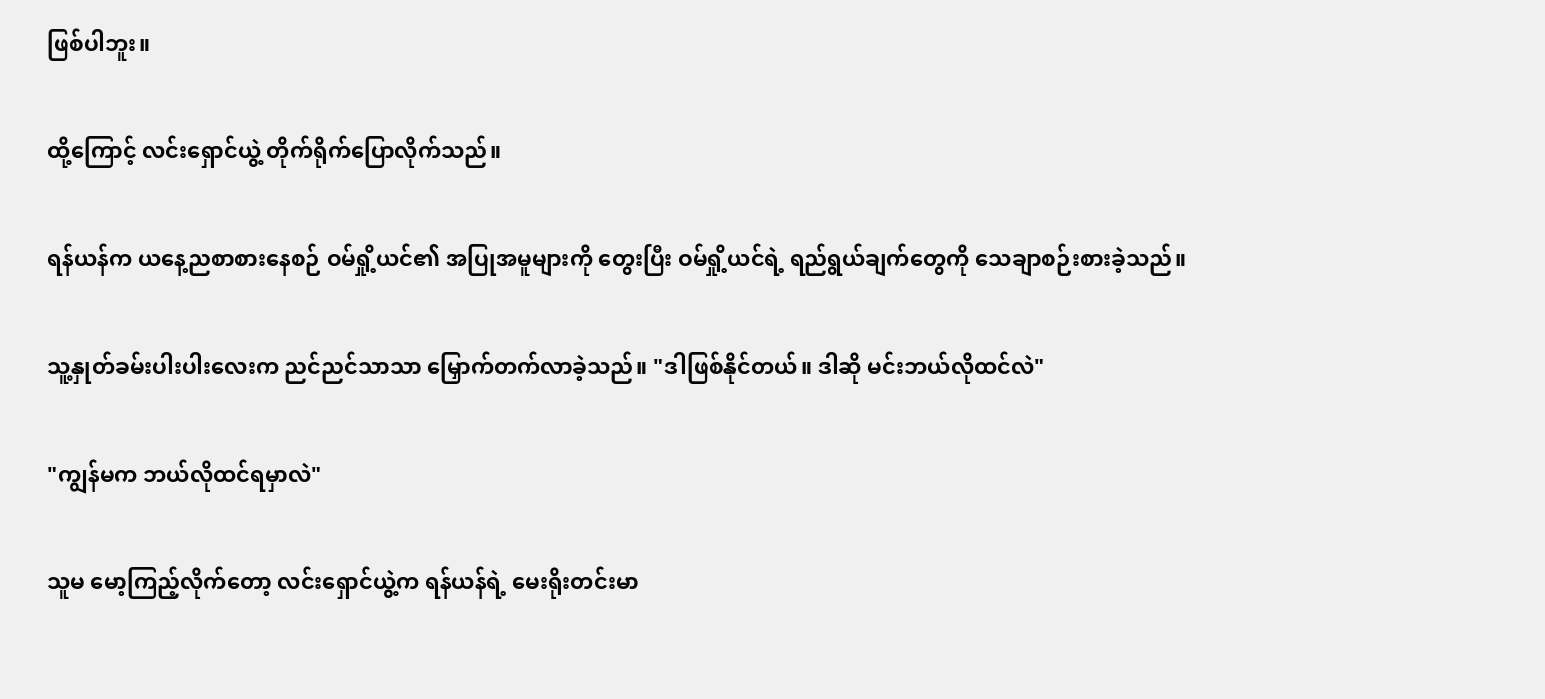ဖြစ်ပါဘူး။

ထို့ကြောင့် လင်းရှောင်ယွဲ့ တိုက်ရိုက်ပြောလိုက်သည်။

ရန်ယန်က ယနေ့ညစာစားနေစဉ် ဝမ်ရှို့ယင်၏ အပြုအမူများကို တွေးပြီး ဝမ်ရှို့ယင်ရဲ့ ရည်ရွယ်ချက်တွေကို သေချာစဉ်းစားခဲ့သည်။

သူ့နှုတ်ခမ်းပါးပါးလေးက ညင်ညင်သာသာ မြှောက်တက်လာခဲ့သည်။ "ဒါဖြစ်နိုင်တယ်။ ဒါဆို မင်းဘယ်လိုထင်လဲ"

"ကျွန်မက ဘယ်လိုထင်ရမှာလဲ"

သူမ မော့ကြည့်လိုက်တော့ လင်းရှောင်ယွဲ့က ရန်ယန်ရဲ့ မေးရိုးတင်းမာ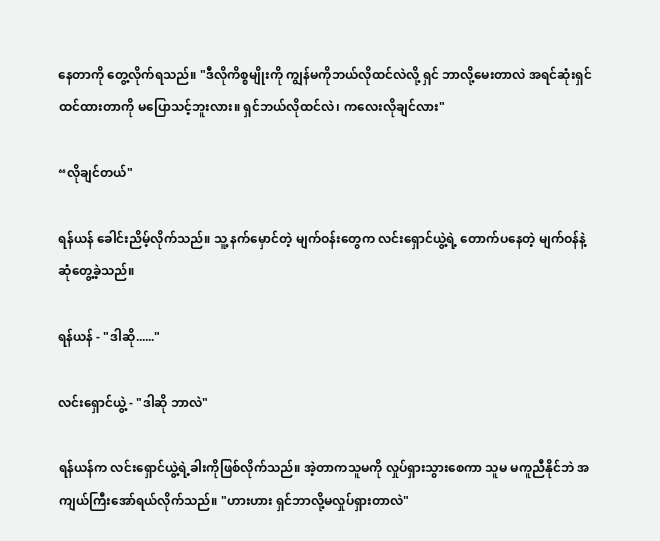နေတာကို တွေ့လိုက်ရသည်။ "ဒီလိုကိစ္စမျိုးကို ကျွန်မကိုဘယ်လိုထင်လဲလို့ ရှင် ဘာလို့မေးတာလဲ အရင်ဆုံးရှင်ထင်ထားတာကို မပြောသင့်ဘူးလား။ ရှင်ဘယ်လိုထင်လဲ၊ ကလေးလိုချင်လား"

“လိုချင်တယ်"

ရန်ယန် ခေါင်းညိမ့်လိုက်သည်။ သူ့ နက်မှောင်တဲ့ မျက်ဝန်းတွေက လင်းရှောင်ယွဲ့ရဲ့ တောက်ပနေတဲ့ မျက်ဝန်နဲ့ ဆုံတွေ့ခဲ့သည်။

ရန်ယန် - "ဒါဆို......"

လင်းရှောင်ယွဲ့ - "ဒါဆို ဘာလဲ"

ရန်ယန်က လင်းရှောင်ယွဲ့ရဲ့ခါးကိုဖြစ်လိုက်သည်။ အဲ့တာကသူမကို လှုပ်ရှားသွားစေကာ သူမ မကူညီနိုင်ဘဲ အကျယ်ကြီးအော်ရယ်လိုက်သည်။ "ဟားဟား ရှင်ဘာလို့မလှုပ်ရှားတာလဲ"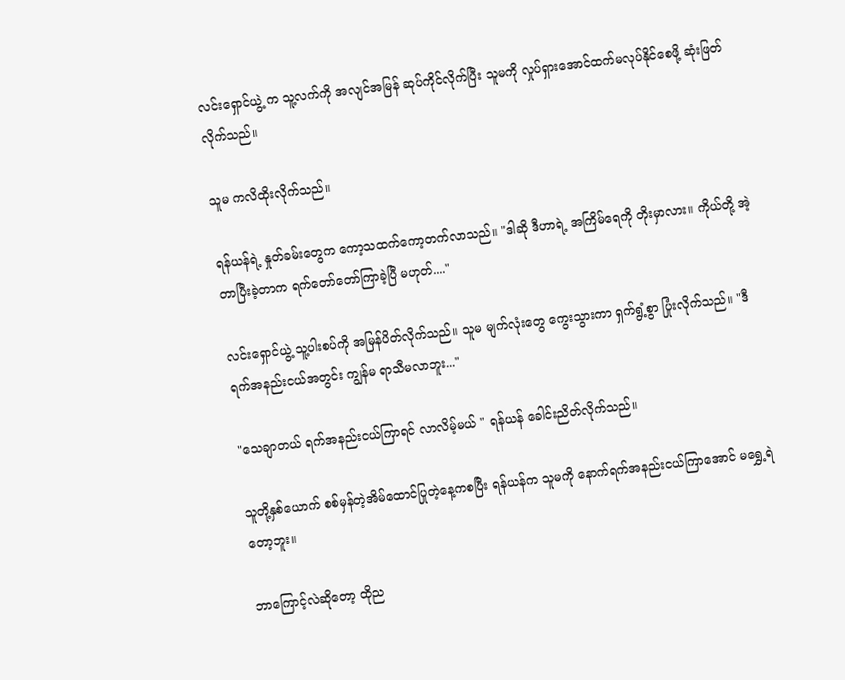လင်းရှောင်ယွဲ့ က သူ့လက်ကို အလျင်အမြန် ဆုပ်ကိုင်လိုက်ပြီး သူမကို လှုပ်ရှားအောင်ထက်မလုပ်နိုင်စေဖို့ ဆုံးဖြတ်လိုက်သည်။

သူမ ကလိထိုးလိုက်သည်။

ရန်ယန်ရဲ့ နှုတ်ခမ်းတွေက ကော့သထက်ကော့တက်လာသည်။ "ဒါဆို ဒီဟာရဲ့ အကြိမ်ရေကို တိုးမှာလား။ ကိုယ်တို့ အဲ့တာပြီးခဲ့တာက ရက်တော်တော်ကြာခဲ့ပြီ မဟုတ်...."

လင်းရှောင်ယွဲ့ သူ့ပါးစပ်ကို အမြန်ပိတ်လိုက်သည်။ သူမ မျက်လုံးတွေ ကွေးသွားကာ ရှက်ရွံ့စွာ ပြုံးလိုက်သည်။ "ဒီရက်အနည်းငယ်အတွင်း ကျွန်မ ရာသီမလာဘူး..."

"သေချာတယ် ရက်အနည်းငယ်ကြာရင် လာလိမ့်မယ် " ရန်ယန် ခေါင်းညိတ်လိုက်သည်။

သူတို့နှစ်ယောက် စစ်မှန်တဲ့အိမ်ထောင်ပြုတဲ့နေ့ကစပြီး ရန်ယန်က သူမကို နောက်ရက်အနည်းငယ်ကြာအောင် မရွှေ့ရဲတော့ဘူး။

ဘာကြောင့်လဲဆိုတော့ ထိုည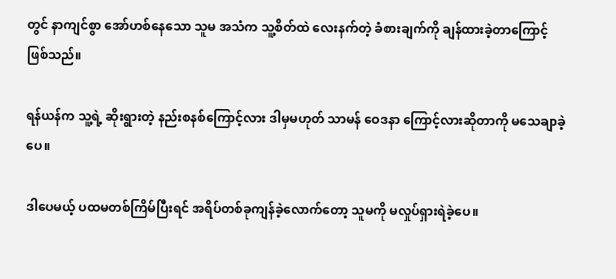တွင် နာကျင်စွာ အော်ဟစ်နေသော သူမ အသံက သူ့စိတ်ထဲ လေးနက်တဲ့ ခံစားချက်ကို ချန်ထားခဲ့တာကြောင့် ဖြစ်သည်။

ရန်ယန်က သူ့ရဲ့ ဆိုးရွားတဲ့ နည်းစနစ်ကြောင့်လား ဒါမှမဟုတ် သာမန် ဝေဒနာ ကြောင့်လားဆိုတာကို မသေချာခဲ့ပေ။

ဒါပေမယ့် ပထမတစ်ကြိမ်ပြီးရင် အရိပ်တစ်ခုကျန်ခဲ့လောက်တော့ သူမကို မလှုပ်ရှားရဲခဲ့ပေ။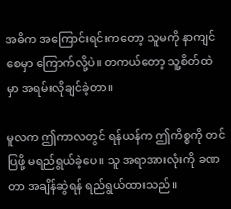အဓိက အကြောင်းရင်းကတော့ သူမကို နာကျင်စေမှာ ကြောက်လို့ပဲ။ တကယ်တော့ သူ့စိတ်ထဲမှာ အရမ်းလိုချင်ခဲ့တာ။

မူလက ဤကာလတွင် ရန်ယန်က ဤကိစ္စကို တင်ပြဖို့ မရည်ရွယ်ခဲ့ပေ။ သူ အရာအားလုံးကို ခဏတာ အချိန်ဆွဲရန် ရည်ရွယ်ထားသည်။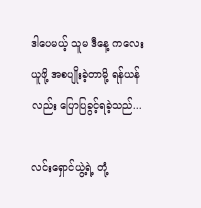ဒါပေမယ့် သူမ ဒီနေ့ ကလေးယူဖို့ အစပျိုးခဲ့တာမို့ ရန်ယန်လည်း ပြောပြခွင့်ရခဲ့သည်...

လင်းရှောင်ယွဲ့ရဲ့ တုံ့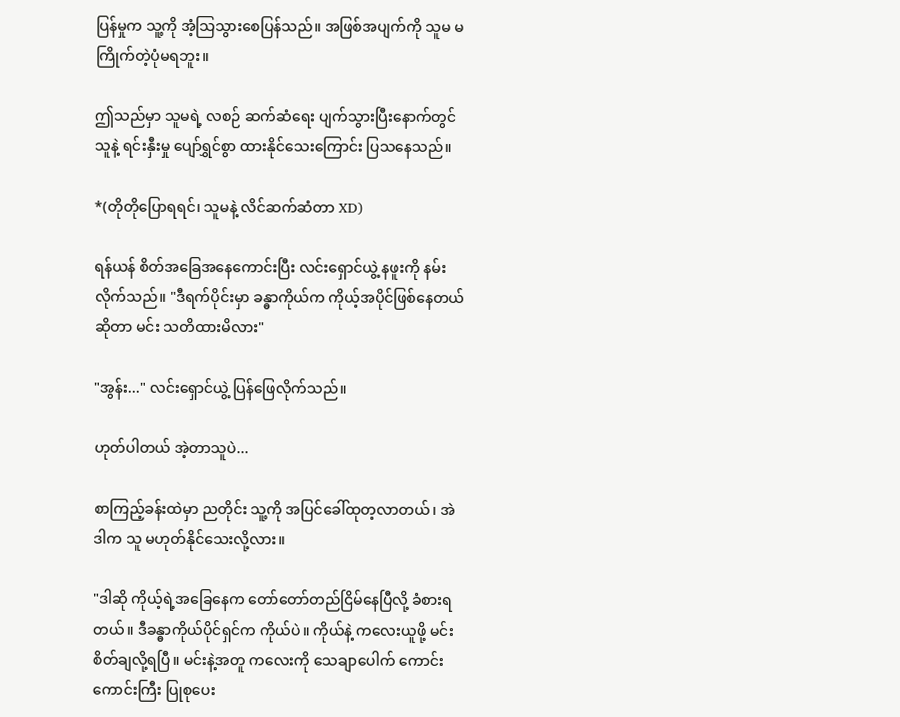ပြန်မှုက သူ့ကို အံ့သြသွားစေပြန်သည်။ အဖြစ်အပျက်ကို သူမ မကြိုက်တဲ့ပုံမရဘူး။

ဤသည်မှာ သူမရဲ့ လစဉ် ဆက်ဆံရေး ပျက်သွားပြီးနောက်တွင် သူနဲ့ ရင်းနှီးမှု ပျော်ရွှင်စွာ ထားနိုင်သေးကြောင်း ပြသနေသည်။

*(တိုတိုပြောရရင်၊ သူမနဲ့ လိင်ဆက်ဆံတာ XD)

ရန်ယန် စိတ်အခြေအနေကောင်းပြီး လင်းရှောင်ယွဲ့ နဖူးကို နမ်းလိုက်သည်။ "ဒီရက်ပိုင်းမှာ ခန္ဓာကိုယ်က ကိုယ့်အပိုင်ဖြစ်နေတယ်ဆိုတာ မင်း သတိထားမိလား"

"အွန်း..." လင်းရှောင်ယွဲ့ ပြန်ဖြေလိုက်သည်။

ဟုတ်ပါတယ် အဲ့တာသူပဲ...

စာကြည့်ခန်းထဲမှာ ညတိုင်း သူ့ကို အပြင်ခေါ်ထုတ့လာတယ်၊ အဲဒါက သူ မဟုတ်နိုင်သေးလို့လား။

"ဒါဆို ကိုယ့်ရဲ့အခြေနေက တော်တော်တည်ငြိမ်နေပြီလို့ ခံစားရတယ်။ ဒီခန္ဓာကိုယ်ပိုင်ရှင်က ကိုယ်ပဲ။ ကိုယ်နဲ့ ကလေးယူဖို့ မင်းစိတ်ချလို့ရပြီ။ မင်းနဲ့အတူ ကလေးကို သေချာပေါက် ကောင်းကောင်းကြီး ပြုစုပေး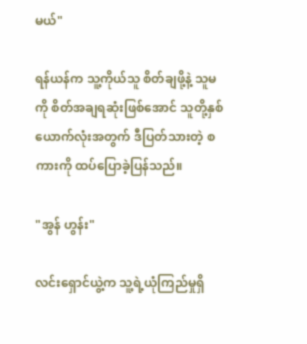မယ်"

ရန်ယန်က သူ့ကိုယ်သူ စိတ်ချဖို့နဲ့ သူမကို စိတ်အချရဆုံးဖြစ်အောင် သူတို့နှစ်ယောက်လုံးအတွက် ဒီပြတ်သားတဲ့ စကားကို ထပ်ပြောခဲ့ပြန်သည်။

"အွန် ဟွန်း"

လင်းရှောင်ယွဲ့က သူ့ရဲ့ယုံကြည်မှုရှိ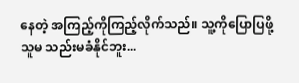နေတဲ့ အကြည့်ကိုကြည့်လိုက်သည်။ သူ့ကိုပြောပြဖို့ သူမ သည်းမခံနိုင်ဘူး...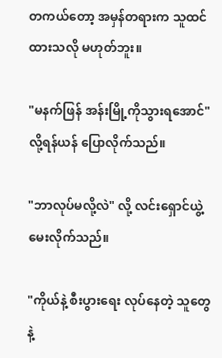တကယ်တော့ အမှန်တရားက သူထင်ထားသလို မဟုတ်ဘူး။

"မနက်ဖြန် အန်းမြို့ကိုသွားရအောင်" လို့ရန်ယန် ပြောလိုက်သည်။

"ဘာလုပ်မလို့လဲ" လို့ လင်းရှောင်ယွဲ့ မေးလိုက်သည်။

"ကိုယ်နဲ့ စီးပွားရေး လုပ်နေတဲ့ သူတွေနဲ့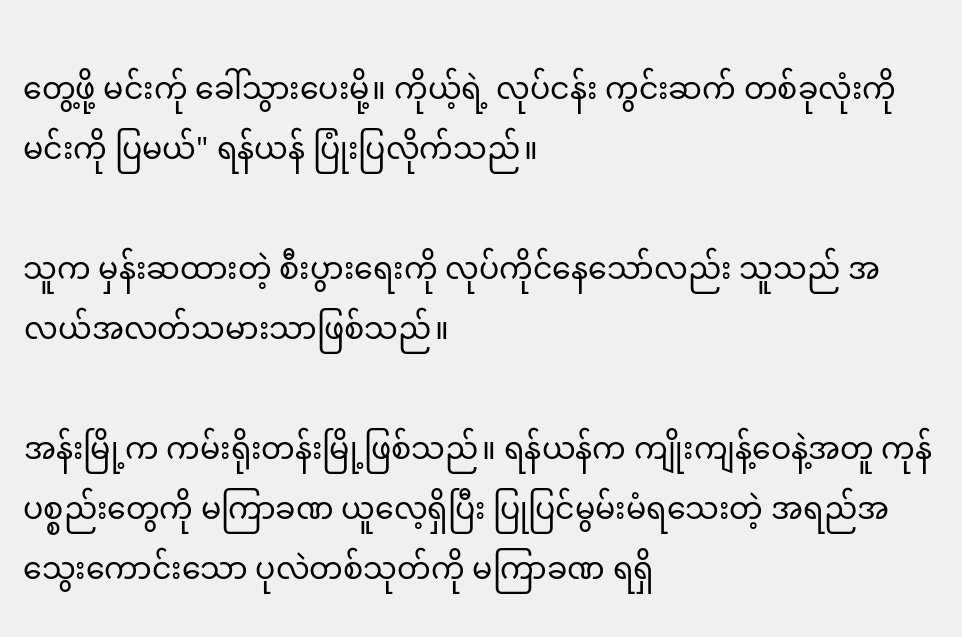တွေ့ဖို့ မင်းက်ု ခေါ်သွားပေးမို့။ ကိုယ့်ရဲ့ လုပ်ငန်း ကွင်းဆက် တစ်ခုလုံးကို မင်းကို ပြမယ်" ရန်ယန် ပြုံးပြလိုက်သည်။

သူက မှန်းဆထားတဲ့ စီးပွားရေးကို လုပ်ကိုင်နေသော်လည်း သူသည် အလယ်အလတ်သမားသာဖြစ်သည်။

အန်းမြို့က ကမ်းရိုးတန်းမြို့ဖြစ်သည်။ ရန်ယန်က ကျိုးကျန့်ဝေနဲ့အတူ ကုန်ပစ္စည်းတွေကို မကြာခဏ ယူလေ့ရှိပြီး ပြုပြင်မွမ်းမံရသေးတဲ့ အရည်အသွေးကောင်းသော ပုလဲတစ်သုတ်ကို မကြာခဏ ရရှိ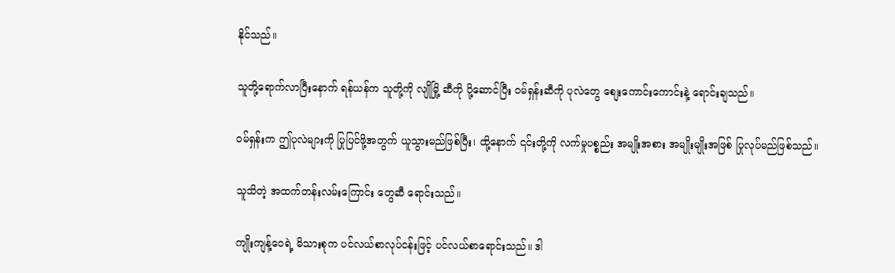နိုင်သည်။

သူတို့ရောက်လာပြီးနောက် ရန်ယန်က သူတို့ကို လျိုမြို့ ဆီကို ပို့ဆောင်ပြီး ဝမ်ရှန်းဆီကို ပုလဲတွေ စျေးကောင်းကောင်းနဲ့ ရောင်းချသည်။

ဝမ်ရှန်းက ဤပုလဲများကို ပြုပြင်ဖို့အတွက် ယူသွားမည်ဖြစ်ပြီး၊ ထို့နောက် ၎င်းတို့ကို လက်မှုပစ္စည်း အမျိုးအစား အမျိုးမျိုးအဖြစ် ပြုလုပ်မည်ဖြစ်သည်။

သူသိတဲ့ အထက်တန်းလမ်းကြောင်း တွေဆီ ရောင်းသည်။

ကျိုးကျန့်ဝေရဲ့ မိသားစုက ပင်လယ်စာလုပ်ငန်းဖြင့် ပင်လယ်စာရောင်းသည်။ ဒါ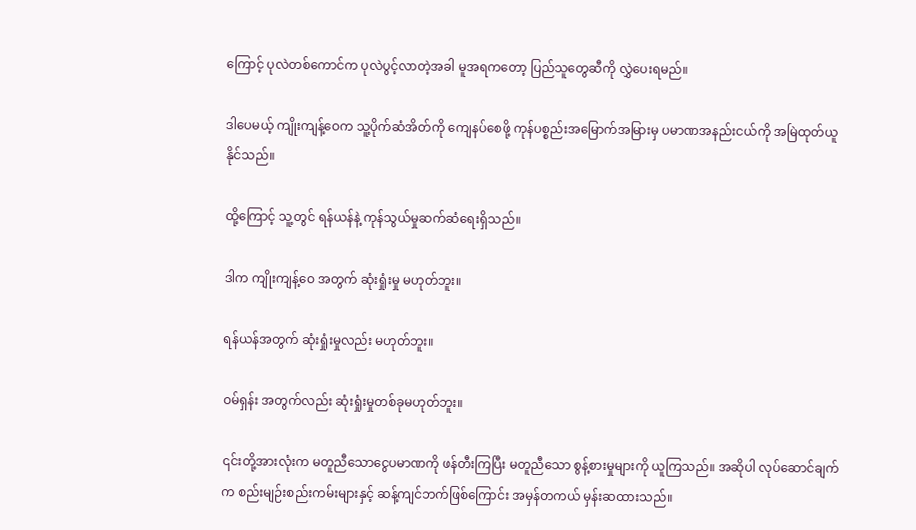ကြောင့် ပုလဲတစ်ကောင်က ပုလဲပွင့်လာတဲ့အခါ မူအရကတော့ ပြည်သူတွေဆီကို လွှဲပေးရမည်။

ဒါပေမယ့် ကျိုးကျန့်ဝေက သူ့ပိုက်ဆံအိတ်ကို ကျေနပ်စေဖို့ ကုန်ပစ္စည်းအမြောက်အမြားမှ ပမာဏအနည်းငယ်ကို အမြဲထုတ်ယူနိုင်သည်။

ထို့ကြောင့် သူ့တွင် ရန်ယန်နဲ့ ကုန်သွယ်မှုဆက်ဆံရေးရှိသည်။

ဒါက ကျိုးကျန့်ဝေ အတွက် ဆုံးရှုံးမှု မဟုတ်ဘူး။

ရန်ယန်အတွက် ဆုံးရှုံးမှုလည်း မဟုတ်ဘူး။

ဝမ်ရှန်း အတွက်လည်း ဆုံးရှုံးမှုတစ်ခုမဟုတ်ဘူး။

၎င်းတို့အားလုံးက မတူညီသောငွေပမာဏကို ဖန်တီးကြပြီး မတူညီသော စွန့်စားမှုများကို ယူကြသည်။ အဆိုပါ လုပ်ဆောင်ချက်က စည်းမျဉ်းစည်းကမ်းများနှင့် ဆန့်ကျင်ဘက်ဖြစ်ကြောင်း အမှန်တကယ် မှန်းဆထားသည်။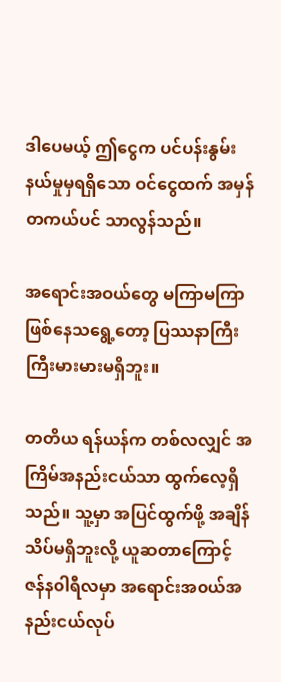ဒါပေမယ့် ဤငွေက ပင်ပန်းနွမ်းနယ်မှုမှရရှိသော ဝင်ငွေထက် အမှန်တကယ်ပင် သာလွန်သည်။

အရောင်းအဝယ်တွေ မကြာမကြာဖြစ်နေသရွေ့တော့ ပြဿနာကြီးကြီးမားမားမရှိဘူး။

တတိယ ရန်ယန်က တစ်လလျှင် အကြိမ်အနည်းငယ်သာ ထွက်လေ့ရှိသည်။ သူ့မှာ အပြင်ထွက်ဖို့ အချိန်သိပ်မရှိဘူးလို့ ယူဆတာကြောင့် ဇန်န၀ါရီလမှာ အရောင်းအ၀ယ်အနည်းငယ်လုပ်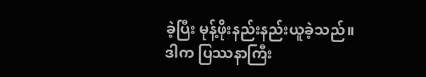ခဲ့ပြီး မုန့်ဖိုးနည်းနည်းယူခဲ့သည်။ ဒါက ပြဿနာကြီး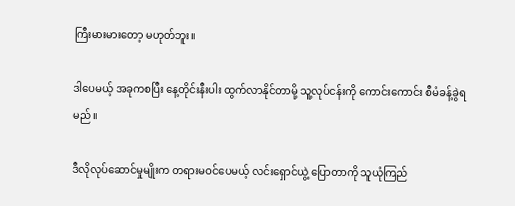ကြီးမားမားတော့ မဟုတ်ဘူး။

ဒါပေမယ့် အခုကစပြီး နေ့တိုင်းနီးပါး ထွက်လာနိုင်တာမို့ သူ့လုပ်ငန်းကို ကောင်းကောင်း စီမံခန့်ခွဲရမည်။

ဒီလိုလုပ်ဆောင်မှုမျိုးက တရားမဝင်ပေမယ့် လင်းရှောင်ယွဲ့ ပြောတာကို သူယုံကြည်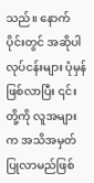သည်။ နောက်ပိုင်းတွင် အဆိုပါလုပ်ငန်းများ ပုံမှန်ဖြစ်လာပြီး ၎င်းတို့ကို လူအများက အသိအမှတ်ပြုလာမည်ဖြစ်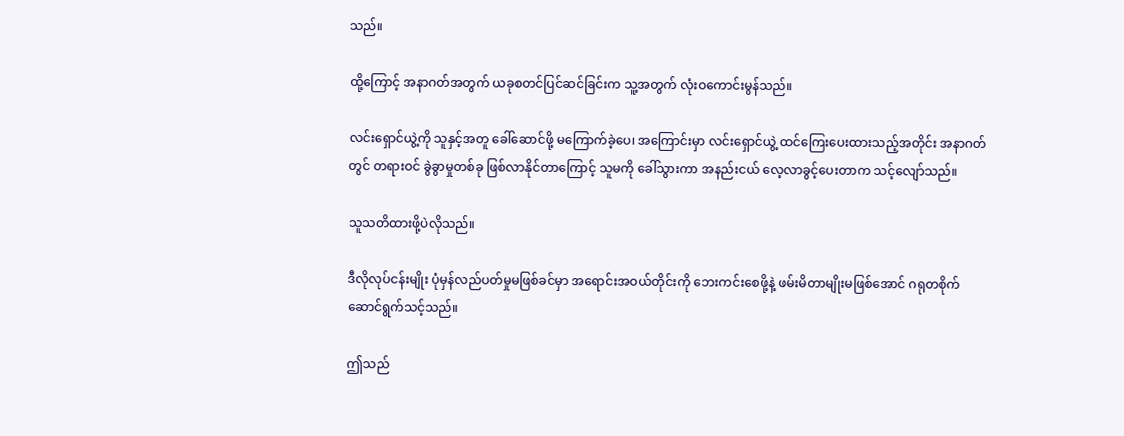သည်။

ထို့ကြောင့် အနာဂတ်အတွက် ယခုစတင်ပြင်ဆင်ခြင်းက သူ့အတွက် လုံးဝကောင်းမွန်သည်။

လင်းရှောင်ယွဲ့ကို သူနှင့်အတူ ခေါ်ဆောင်ဖို့ မကြောက်ခဲ့ပေ၊ အကြောင်းမှာ လင်းရှောင်ယွဲ့ ထင်ကြေးပေးထားသည့်အတိုင်း အနာဂတ်တွင် တရားဝင် ခွဲခွာမှုတစ်ခု ဖြစ်လာနိုင်တာကြောင့် သူမကို ခေါ်သွားကာ အနည်းငယ် လေ့လာခွင့်ပေးတာက သင့်လျော်သည်။

သူသတိထားဖို့ပဲလိုသည်။

ဒီလိုလုပ်ငန်းမျိုး ပုံမှန်လည်ပတ်မှုမဖြစ်ခင်မှာ အရောင်းအဝယ်တိုင်းကို ဘေးကင်းစေဖို့နဲ့ ဖမ်းမိတာမျိုးမဖြစ်အောင် ဂရုတစိုက်ဆောင်ရွက်သင့်သည်။

ဤသည်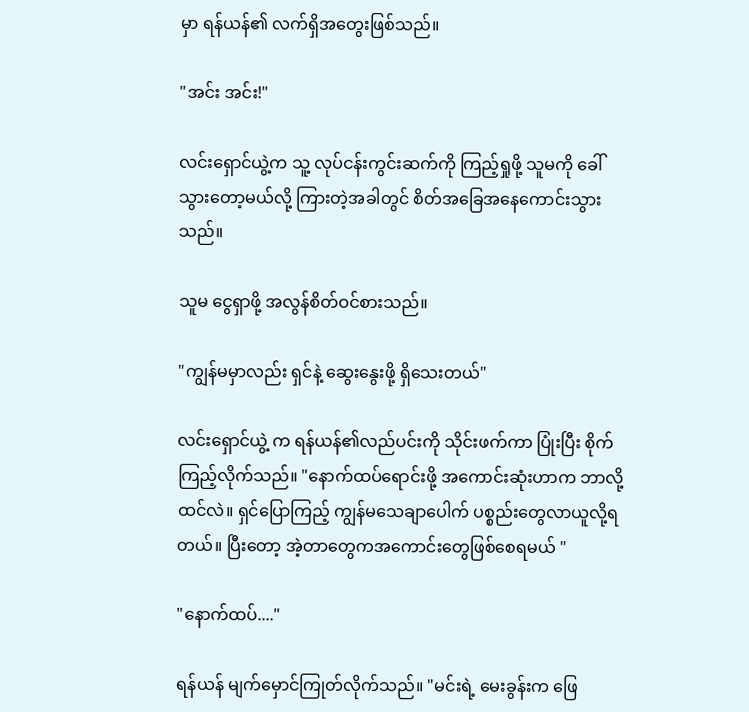မှာ ရန်ယန်၏ လက်ရှိအတွေးဖြစ်သည်။

"အင်း အင်း!"

လင်းရှောင်ယွဲ့က သူ့ လုပ်ငန်းကွင်းဆက်ကို ကြည့်ရှုဖို့ သူမကို ခေါ်သွားတော့မယ်လို့ ကြားတဲ့အခါတွင် စိတ်အခြေအနေကောင်းသွားသည်။

သူမ ငွေရှာဖို့ အလွန်စိတ်ဝင်စားသည်။

"ကျွန်မမှာလည်း ရှင်နဲ့ ဆွေးနွေးဖို့ ရှိသေးတယ်"

လင်းရှောင်ယွဲ့ က ရန်ယန်၏လည်ပင်းကို သိုင်းဖက်ကာ ပြုံးပြီး စိုက်ကြည့်လိုက်သည်။ "နောက်ထပ်ရောင်းဖို့ အကောင်းဆုံးဟာက ဘာလို့ထင်လဲ။ ရှင်ပြောကြည့် ကျွန်မသေချာပေါက် ပစ္စည်းတွေလာယူလို့ရတယ်။ ပြီးတော့ အဲ့တာတွေကအကောင်းတွေဖြစ်စေရမယ် "

"နောက်ထပ်...."

ရန်ယန် မျက်မှောင်ကြုတ်လိုက်သည်။ "မင်းရဲ့ မေးခွန်းက ဖြေ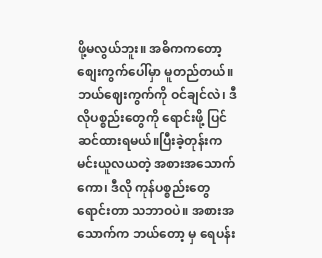ဖို့မလွယ်ဘူး။ အဓိကကတော့ စျေးကွက်ပေါ်မှာ မူတည်တယ်။ ဘယ်ဈေးကွက်ကို ဝင်ချင်လဲ၊ ဒီလိုပစ္စည်းတွေကို ရောင်းဖို့ ပြင်ဆင်ထားရမယ်။ပြီးခဲ့တုန်းက မင်းယူလယတဲ့ အစားအသောက်ကော၊ ဒီလို ကုန်ပစ္စည်းတွေ ရောင်းတာ သဘာဝပဲ။ အစားအသောက်က ဘယ်တော့ မှ ရေပန်း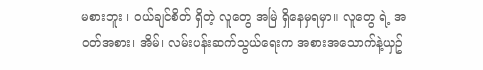မစားဘူး ၊ ဝယ်ချင်စိတ် ရှိတဲ့ လူတွေ အမြဲ ရှိနေမှရမှာ။ လူတွေ ရဲ့ အဝတ်အစား၊ အိမ်၊ လမ်းပန်းဆက်သွယ်ရေးက အစားအသောက်နဲ့ယှဥ်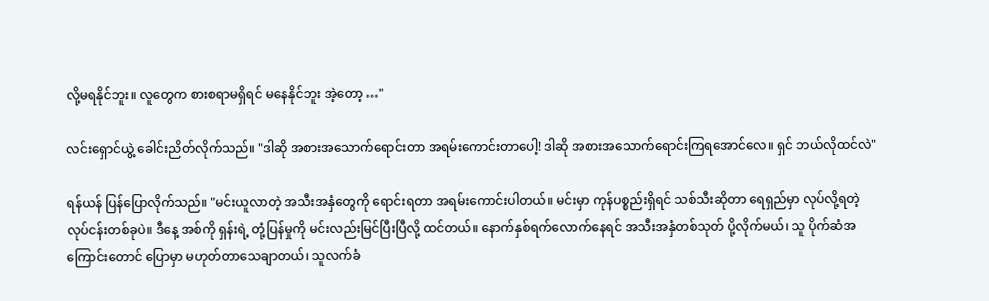လို့မရနိုင်ဘူး။ လူတွေက စားစရာမရှိရင် မနေနိုင်ဘူး အဲ့တော့ …"

လင်းရှောင်ယွဲ့ ခေါင်းညိတ်လိုက်သည်။ "ဒါဆို အစားအသောက်ရောင်းတာ အရမ်းကောင်းတာပေါ့! ဒါဆို အစားအသောက်ရောင်းကြရအောင်လေ။ ရှင် ဘယ်လိုထင်လဲ"

ရန်ယန် ပြန်ပြောလိုက်သည်။ "မင်းယူလာတဲ့ အသီးအနှံတွေကို ရောင်းရတာ အရမ်းကောင်းပါတယ်။ မင်းမှာ ကုန်ပစ္စည်းရှိရင် သစ်သီးဆိုတာ ရေရှည်မှာ လုပ်လို့ရတဲ့ လုပ်ငန်းတစ်ခုပဲ။ ဒီနေ့ အစ်ကို ရှန်းရဲ့ တုံ့ပြန်မှုကို မင်းလည်းမြင်ပြီးပြီလို့ ထင်တယ်။ နောက်နှစ်ရက်လောက်နေရင် အသီးအနှံတစ်သုတ် ပို့လိုက်မယ်၊ သူ ပိုက်ဆံအကြောင်းတောင် ပြောမှာ မဟုတ်တာသေချာတယ်၊ သူလက်ခံ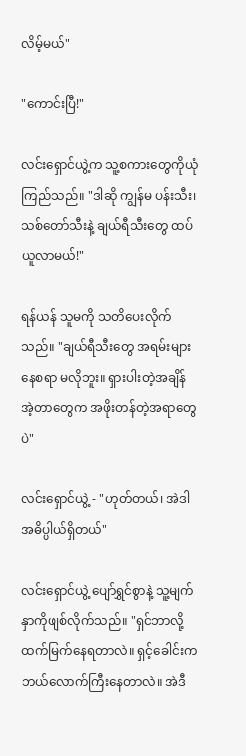လိမ့်မယ်"

"ကောင်းပြီ!"

လင်းရှောင်ယွဲ့က သူ့စကားတွေကိုယုံကြည်သည်။ "ဒါဆို ကျွန်မ ပန်းသီး၊ သစ်တော်သီးနဲ့ ချယ်ရီသီးတွေ ထပ်ယူလာမယ်!"

ရန်ယန် သူမကို သတိပေးလိုက်သည်။ "ချယ်ရီသီးတွေ အရမ်းများနေစရာ မလိုဘူး။ ရှားပါးတဲ့အချိန် အဲ့တာတွေက အဖိုးတန်တဲ့အရာတွေပဲ"

လင်းရှောင်ယွဲ့ - "ဟုတ်တယ်၊ အဲဒါ အဓိပ္ပါယ်ရှိတယ်"

လင်းရှောင်ယွဲ့ ပျော်ရွှင်စွာနဲ့ သူ့မျက်နှာကိုဖျစ်လိုက်သည်။ "ရှင်ဘာလို့ ထက်မြက်နေရတာလဲ။ ရှင့်ခေါင်းက ဘယ်လောက်ကြီးနေတာလဲ။ အဲဒီ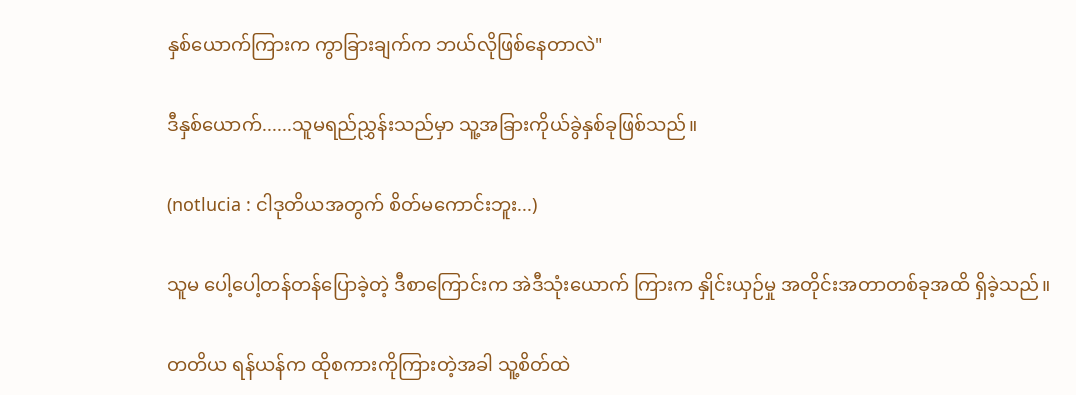နှစ်ယောက်ကြားက ကွာခြားချက်က ဘယ်လိုဖြစ်နေတာလဲ"

ဒီနှစ်ယောက်......သူမရည်ညွှန်းသည်မှာ သူ့အခြားကိုယ်ခွဲနှစ်ခုဖြစ်သည်။

(notlucia : ငါဒုတိယအတွက် စိတ်မကောင်းဘူး...)

သူမ ပေါ့ပေါ့တန်တန်ပြောခဲ့တဲ့ ဒီစာကြောင်းက အဲဒီသုံးယောက် ကြားက နှိုင်းယှဉ်မှု အတိုင်းအတာတစ်ခုအထိ ရှိခဲ့သည်။

တတိယ ရန်ယန်က ထိုစကားကိုကြားတဲ့အခါ သူ့စိတ်ထဲ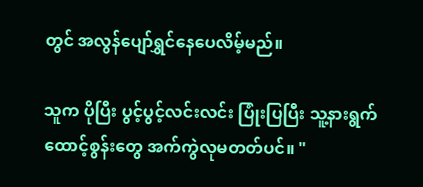တွင် အလွန်ပျော်ရွှင်နေပေလိမ့်မည်။

သူက ပိုပြီး ပွင့်ပွင့်လင်းလင်း ပြုံးပြပြီး သူ့နားရွက် ထောင့်စွန်းတွေ အက်ကွဲလုမတတ်ပင်။ "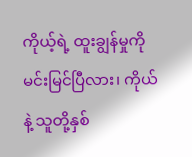ကိုယ့်ရဲ့ ထူးချွန်မှုကို မင်းမြင်ပြီလား၊ ကိုယ်နဲ့ သူတို့နှစ်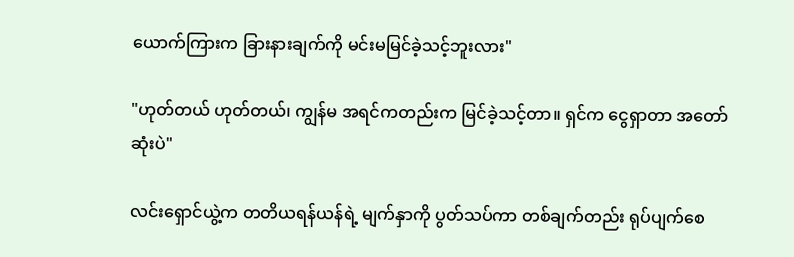ယောက်ကြားက ခြားနားချက်ကို မင်းမမြင်ခဲ့သင့်ဘူးလား"

"ဟုတ်တယ် ဟုတ်တယ်၊ ကျွန်မ အရင်ကတည်းက မြင်ခဲ့သင့်တာ။ ရှင်က ငွေရှာတာ အတော်ဆုံးပဲ"

လင်းရှောင်ယွဲ့က တတိယရန်ယန်ရဲ့ မျက်နှာကို ပွတ်သပ်ကာ တစ်ချက်တည်း ရုပ်ပျက်စေ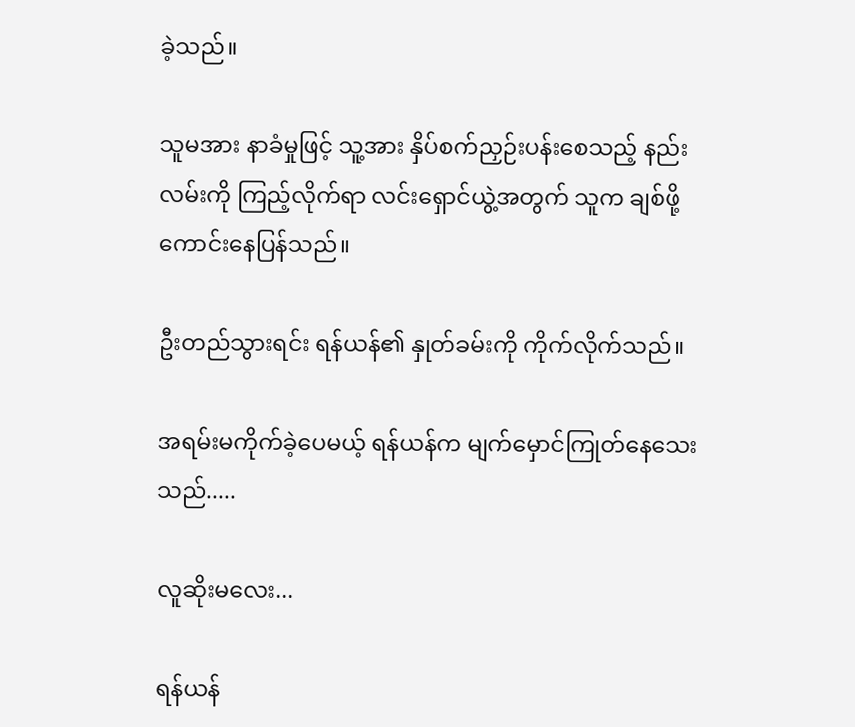ခဲ့သည်။

သူမအား နာခံမှုဖြင့် သူ့အား နှိပ်စက်ညှဉ်းပန်းစေသည့် နည်းလမ်းကို ကြည့်လိုက်ရာ လင်းရှောင်ယွဲ့အတွက် သူက ချစ်ဖို့ကောင်းနေပြန်သည်။

ဦးတည်သွားရင်း ရန်ယန်၏ နှုတ်ခမ်းကို ကိုက်လိုက်သည်။

အရမ်းမကိုက်ခဲ့ပေမယ့် ရန်ယန်က မျက်မှောင်ကြုတ်နေသေးသည်.....

လူဆိုးမလေး...

ရန်ယန်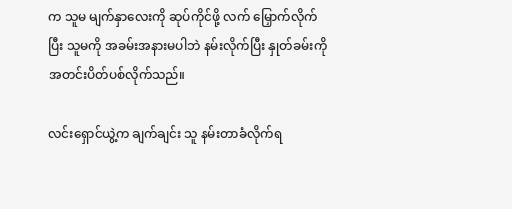က သူမ မျက်နှာလေးကို ဆုပ်ကိုင်ဖို့ လက် မြှောက်လိုက်ပြီး သူမကို အခမ်းအနားမပါဘဲ နမ်းလိုက်ပြီး နှုတ်ခမ်းကို အတင်းပိတ်ပစ်လိုက်သည်။

လင်းရှောင်ယွဲ့က ချက်ချင်း သူ နမ်းတာခံလိုက်ရ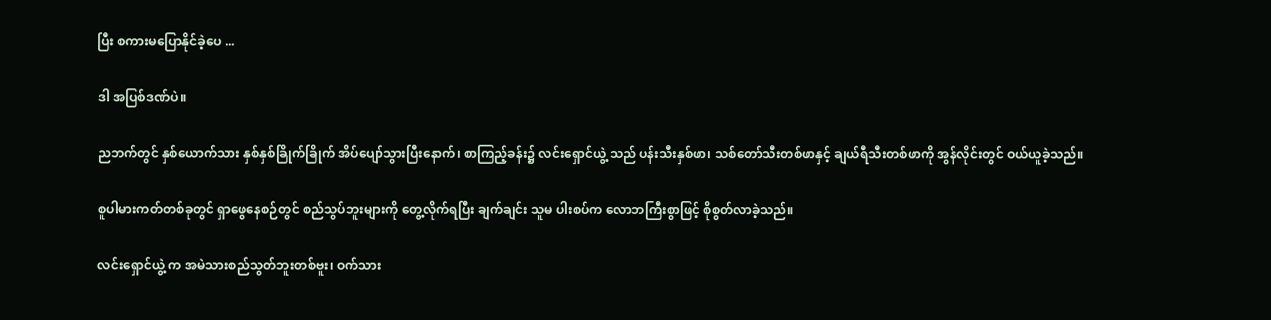ပြီး စကားမပြောနိုင်ခဲ့ပေ ...

ဒါ အပြစ်ဒဏ်ပဲ။

ညဘက်တွင် နှစ်ယောက်သား နှစ်နှစ်ခြိုက်ခြိုက် အိပ်ပျော်သွားပြီးနောက်၊ စာကြည့်ခန်း၌ လင်းရှောင်ယွဲ့ သည် ပန်းသီးနှစ်ဖာ၊ သစ်တော်သီးတစ်ဖာနှင့် ချယ်ရီသီးတစ်ဖာကို အွန်လိုင်းတွင် ဝယ်ယူခဲ့သည်။

စူပါမားကတ်တစ်ခုတွင် ရှာဖွေနေစဉ်တွင် စည်သွပ်ဘူးများကို တွေ့လိုက်ရပြီး ချက်ချင်း သူမ ပါးစပ်က လောဘကြီးစွာဖြင့် စိုစွတ်လာခဲ့သည်။

လင်းရှောင်ယွဲ့ က အမဲသားစည်သွတ်ဘူးတစ်ဗူး၊ ဝက်သား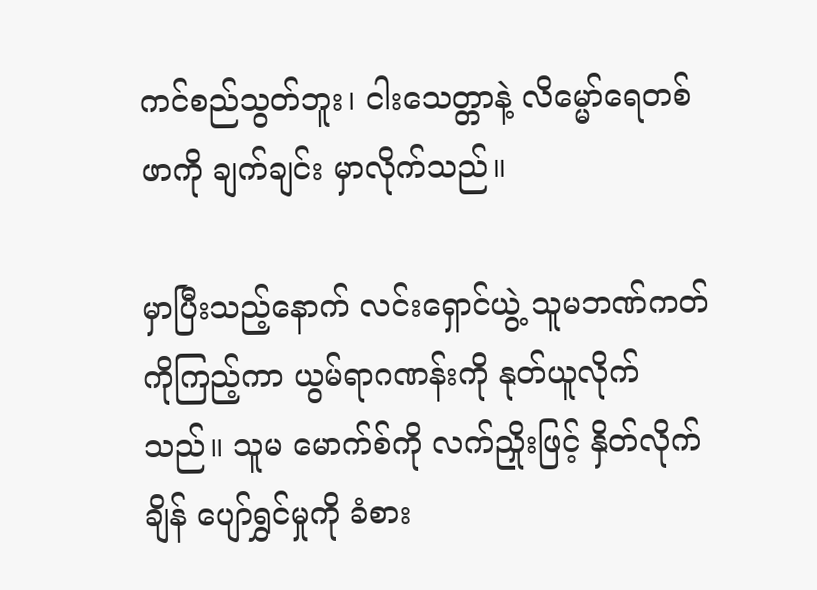ကင်စည်သွတ်ဘူး၊ ငါးသေတ္တာနဲ့ လိမ္မော်ရေတစ်ဖာကို ချက်ချင်း မှာလိုက်သည်။

မှာပြီးသည့်နောက် လင်းရှောင်ယွဲ့ သူမဘဏ်ကတ်ကိုကြည့်ကာ ယွမ်ရာဂဏန်းကို နုတ်ယူလိုက်သည်။ သူမ မောက်စ်ကို လက်ညှိုးဖြင့် နှိတ်လိုက်ချိန် ပျော်ရွှင်မှုကို ခံစား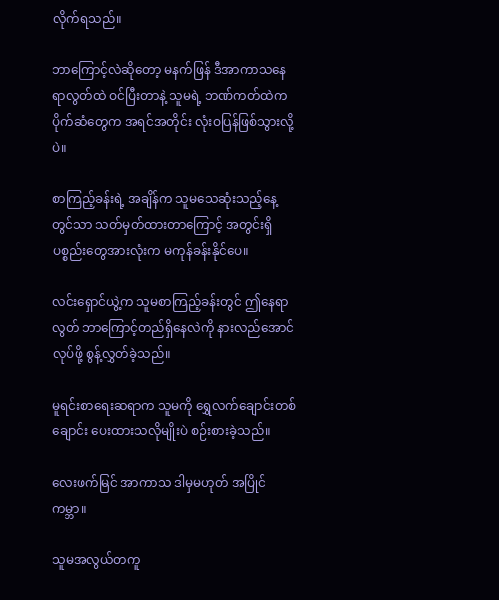လိုက်ရသည်။

ဘာကြောင့်လဲဆိုတော့ မနက်ဖြန် ဒီအာကာသနေရာလွတ်ထဲ ဝင်ပြီးတာနဲ့ သူမရဲ့ ဘဏ်ကတ်ထဲက ပိုက်ဆံတွေက အရင်အတိုင်း လုံးဝပြန်ဖြစ်သွားလို့ပဲ။

စာကြည့်ခန်းရဲ့ အချိန်က သူမသေဆုံးသည့်နေ့တွင်သာ သတ်မှတ်ထားတာကြောင့် အတွင်းရှိ ပစ္စည်းတွေအားလုံးက မကုန်ခန်းနိုင်ပေ။

လင်းရှောင်ယွဲ့က သူမစာကြည့်ခန်းတွင် ဤနေရာလွတ် ဘာကြောင့်တည်ရှိနေလဲကို နားလည်အောင်လုပ်ဖို့ စွန့်လွှတ်ခဲ့သည်။

မူရင်းစာရေးဆရာက သူမကို ရွှေလက်ချောင်းတစ်ချောင်း ပေးထားသလိုမျိုးပဲ စဉ်းစားခဲ့သည်။

လေးဖက်မြင် အာကာသ ဒါမှမဟုတ် အပြိုင်ကမ္ဘာ။

သူမအလွယ်တကူ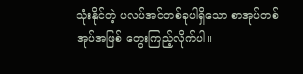သုံးနိုင်တဲ့ ပလပ်အင်တစ်ခုပါရှိသော စာအုပ်တစ်အုပ်အဖြစ် တွေးကြည့်လိုက်ပါ။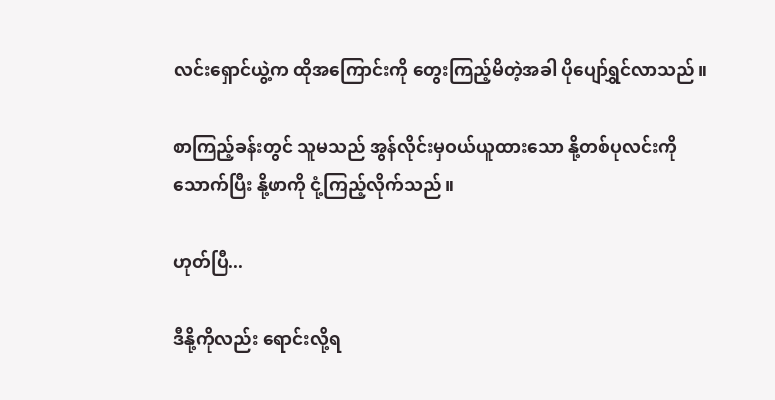လင်းရှောင်ယွဲ့က ထိုအကြောင်းကို တွေးကြည့်မိတဲ့အခါ ပိုပျော်ရွှင်လာသည်။

စာကြည့်ခန်းတွင် သူမသည် အွန်လိုင်းမှဝယ်ယူထားသော နို့တစ်ပုလင်းကို သောက်ပြီး နို့ဖာကို ငုံ့ကြည့်လိုက်သည်။

ဟုတ်ပြီ...

ဒီနို့ကိုလည်း ရောင်းလို့ရ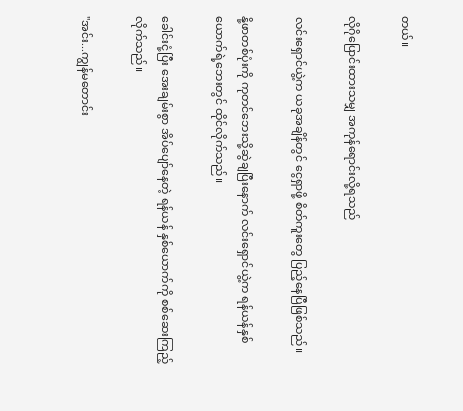တယ်။

လိုဂိုပြောင်းထားသမျှ အကုန်ရောင်းလို့ရသည်

လင်းရှောင်ယွဲ့က ယခုအချိန်တွင် ငွေရှာဖို့ စိတ်ကူးတွေ ပြည့်နေပြီဖြစ်သည်။

နို့ဖာတစ်ပုံးကို ကုတင်ဘေးသို့ဆွဲချပြီးနောက် လင်းရှောင်ယွဲ့က ရန်ယန်နှစ်ယောက်ရဲ့ဘေးတွင် ထိုင်လိုက်သည်။

ခေါင်းငုံ့ပြီး အေးချမ်းစွာ အိပ်ပျော်နေတဲ့ ရန်ယန် နှစ်ယောက်ကို စစ်ဆေးကြည့်လိုက်သည်။

"အင်း...ကျွန်မတောင်း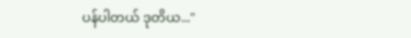ပန်ပါတယ် ဒုတိယ..."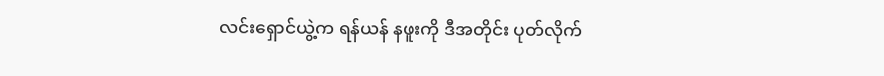လင်းရှောင်ယွဲ့က ရန်ယန် နဖူးကို ဒီအတိုင်း ပုတ်လိုက်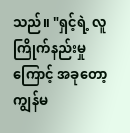သည်။ "ရှင့်ရဲ့ လူကြိုက်နည်းမှုကြောင့် အခုတော့ ကျွန်မ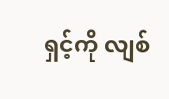ရှင့်ကို လျစ်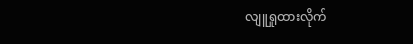လျူရှုထားလိုက်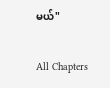မယ်"

All Chapters